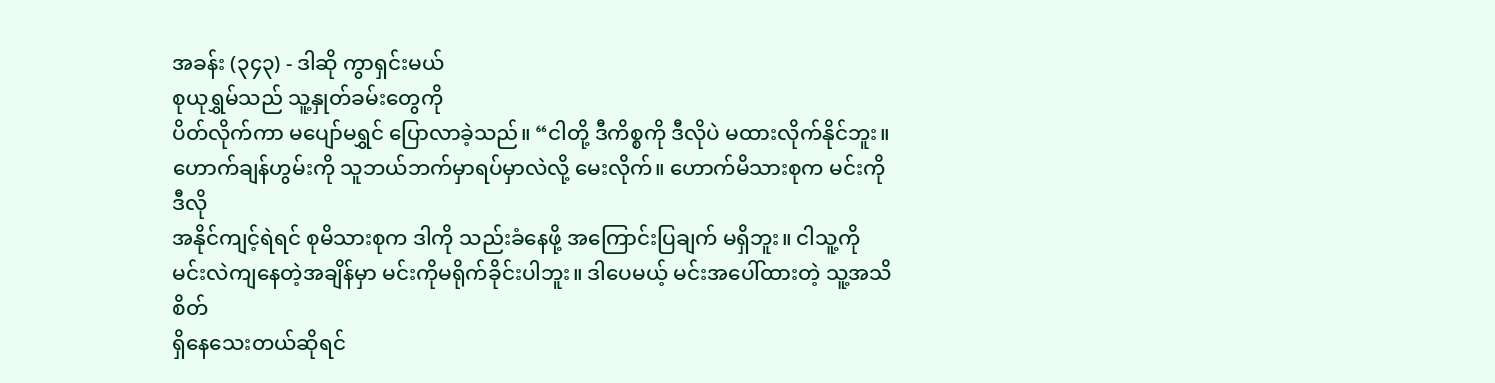အခန်း (၃၄၃) - ဒါဆို ကွာရှင်းမယ်
စုယုရွှမ်သည် သူ့နှုတ်ခမ်းတွေကို
ပိတ်လိုက်ကာ မပျော်မရွှင် ပြောလာခဲ့သည်။ “ငါတို့ ဒီကိစ္စကို ဒီလိုပဲ မထားလိုက်နိုင်ဘူး။
ဟောက်ချန်ဟွမ်းကို သူဘယ်ဘက်မှာရပ်မှာလဲလို့ မေးလိုက်။ ဟောက်မိသားစုက မင်းကို ဒီလို
အနိုင်ကျင့်ရဲရင် စုမိသားစုက ဒါကို သည်းခံနေဖို့ အကြောင်းပြချက် မရှိဘူး။ ငါသူ့ကို
မင်းလဲကျနေတဲ့အချိန်မှာ မင်းကိုမရိုက်ခိုင်းပါဘူး။ ဒါပေမယ့် မင်းအပေါ်ထားတဲ့ သူ့အသိစိတ်
ရှိနေသေးတယ်ဆိုရင်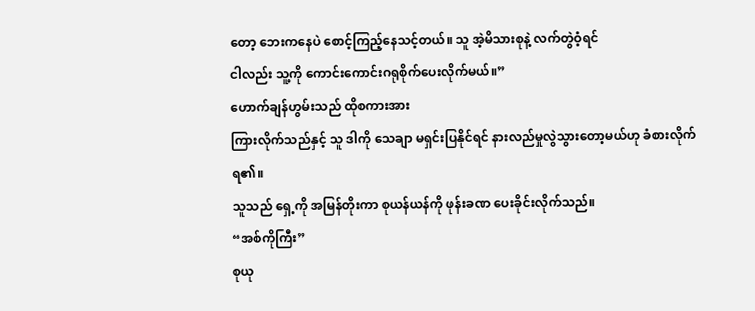တော့ ဘေးကနေပဲ စောင့်ကြည့်နေသင့်တယ်။ သူ အဲ့မိသားစုနဲ့ လက်တွဲဝံ့ရင်
ငါလည်း သူ့ကို ကောင်းကောင်းဂရုစိုက်ပေးလိုက်မယ်။”
ဟောက်ချန်ဟွမ်းသည် ထိုစကားအား
ကြားလိုက်သည်နှင့် သူ ဒါကို သေချာ မရှင်းပြနိုင်ရင် နားလည်မှုလွဲသွားတော့မယ်ဟု ခံစားလိုက်ရ၏။
သူသည် ရှေ့ကို အမြန်တိုးကာ စုယန်ယန်ကို ဖုန်းခဏ ပေးခိုင်းလိုက်သည်။
“အစ်ကိုကြီး”
စုယု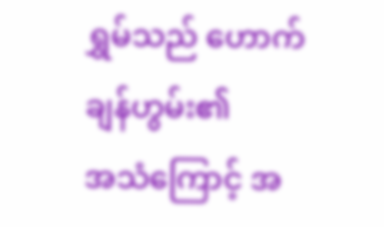ရွှမ်သည် ဟောက်ချန်ဟွမ်း၏
အသံကြောင့် အ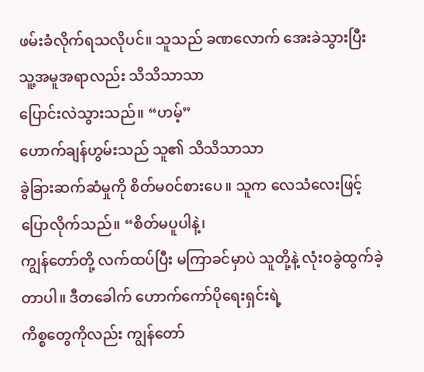ဖမ်းခံလိုက်ရသလိုပင်။ သူသည် ခဏလောက် အေးခဲသွားပြီး သူ့အမူအရာလည်း သိသိသာသာ
ပြောင်းလဲသွားသည်။ “ဟမ့်”
ဟောက်ချန်ဟွမ်းသည် သူ၏ သိသိသာသာ
ခွဲခြားဆက်ဆံမှုကို စိတ်မ၀င်စားပေ။ သူက လေသံလေးဖြင့် ပြောလိုက်သည်။ “စိတ်မပူပါနဲ့၊
ကျွန်တော်တို့ လက်ထပ်ပြီး မကြာခင်မှာပဲ သူတို့နဲ့ လုံးဝခွဲထွက်ခဲ့တာပါ။ ဒီတခေါက် ဟောက်ကော်ပိုရေးရှင်းရဲ့
ကိစ္စတွေကိုလည်း ကျွန်တော်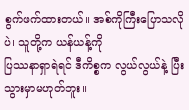စွက်ဖက်ထားတယ်။ အစ်ကိုကြီးပြောသလိုပဲ၊ သူတို့က ယန်ယန့်ကို
ပြဿနာရှာရဲရင် ဒီကိစ္စက လွယ်လွယ်နဲ့ ပြီးသွားမှာမဟုတ်ဘူး။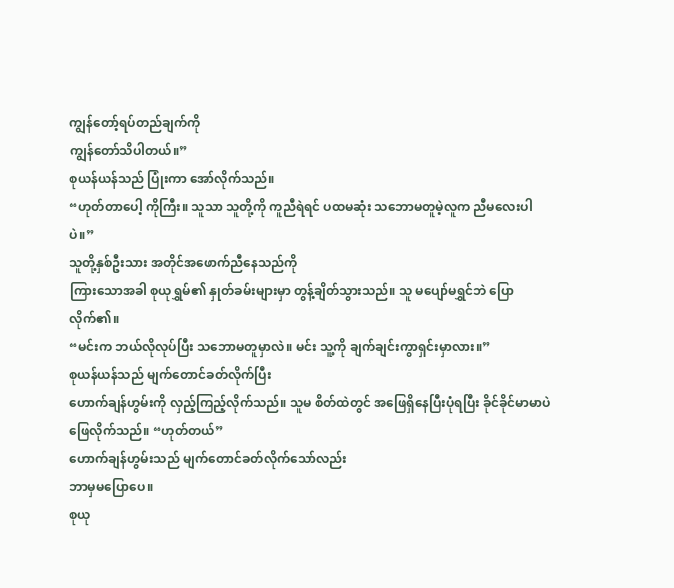ကျွန်တော့်ရပ်တည်ချက်ကို
ကျွန်တော်သိပါတယ်။”
စုယန်ယန်သည် ပြုံးကာ အော်လိုက်သည်။
“ဟုတ်တာပေါ့ ကိုကြီး။ သူသာ သူတို့ကို ကူညီရဲရင် ပထမဆုံး သဘောမတူမဲ့လူက ညီမလေးပါပဲ။”
သူတို့နှစ်ဦးသား အတိုင်အဖောက်ညီနေသည်ကို
ကြားသောအခါ စုယုရွှမ်၏ နှုတ်ခမ်းများမှာ တွန့်ချိတ်သွားသည်။ သူ မပျော်မရွှင်ဘဲ ပြောလိုက်၏။
“မင်းက ဘယ်လိုလုပ်ပြီး သဘောမတူမှာလဲ။ မင်း သူ့ကို ချက်ချင်းကွာရှင်းမှာလား။”
စုယန်ယန်သည် မျက်တောင်ခတ်လိုက်ပြီး
ဟောက်ချန်ဟွမ်းကို လှည့်ကြည့်လိုက်သည်။ သူမ စိတ်ထဲတွင် အဖြေရှိနေပြီးပုံရပြီး ခိုင်ခိုင်မာမာပဲ
ဖြေလိုက်သည်။ “ဟုတ်တယ်”
ဟောက်ချန်ဟွမ်းသည် မျက်တောင်ခတ်လိုက်သော်လည်း
ဘာမှမပြောပေ။
စုယု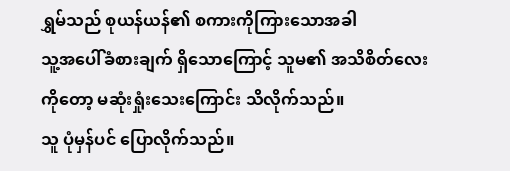ရွှမ်သည် စုယန်ယန်၏ စကားကိုကြားသောအခါ
သူ့အပေါ်ခံစားချက် ရှိသောကြောင့် သူမ၏ အသိစိတ်လေးကိုတော့ မဆုံးရှုံးသေးကြောင်း သိလိုက်သည်။
သူ ပုံမှန်ပင် ပြောလိုက်သည်။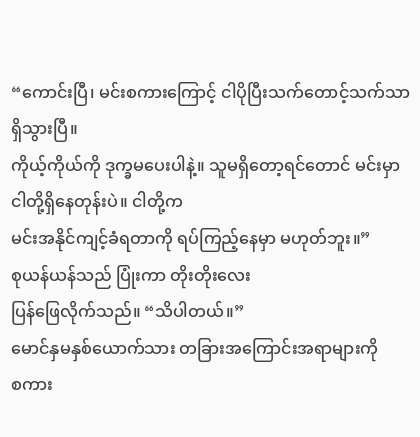“ကောင်းပြီ၊ မင်းစကားကြောင့် ငါပိုပြီးသက်တောင့်သက်သာရှိသွားပြီ။
ကိုယ့်ကိုယ်ကို ဒုက္ခမပေးပါနဲ့။ သူမရှိတော့ရင်တောင် မင်းမှာ ငါတို့ရှိနေတုန်းပဲ။ ငါတို့က
မင်းအနိုင်ကျင့်ခံရတာကို ရပ်ကြည့်နေမှာ မဟုတ်ဘူး။”
စုယန်ယန်သည် ပြုံးကာ တိုးတိုးလေး
ပြန်ဖြေလိုက်သည်။ “သိပါတယ်။”
မောင်နှမနှစ်ယောက်သား တခြားအကြောင်းအရာများကို
စကား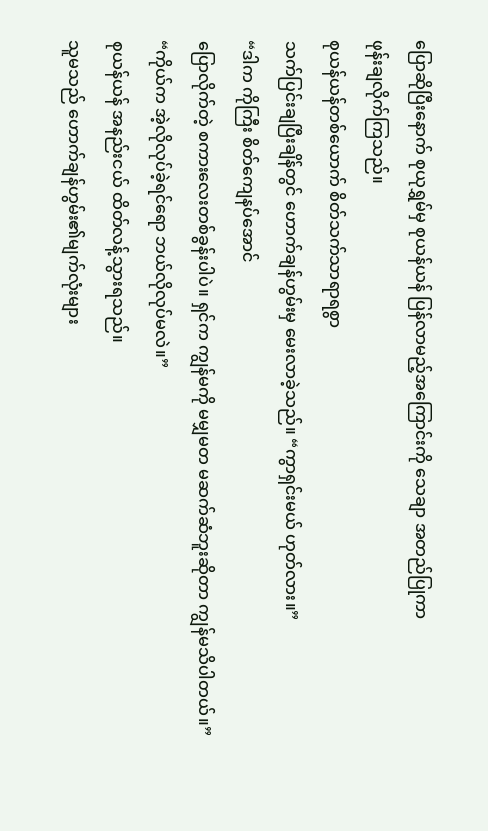ပြောဆိုပြီးနောက် စုယုရွှမ်မှ စုယန်ယန် ပြန်လာမည့်အကြောင်းကို သေချာ အတည်ပြုကာ
ဖုန်းချလိုက်ကြသည်။
စုယန်ယန်တစ်ယောက် စိတ်သက်သာရာရစွာ
သက်ပြင်းချပြီးချိန်တွင် ဟောက်ချန်ဟွမ်းမှ မေးလာခဲ့သည်။ “ကွာရှင်းမယ် ဟုတ်လား။”
“ဒါက ကိုကြီး စိတ်ကျေနပ်အောင်
ပြောလိုက်တဲ့ စကားလေးတစ်ခွန်းပါပဲ။ ရှင်က ကျွန်မကို မမျှမတ မဆက်ဆံဘူးဆိုတာ ကျွန်မသိပါတယ်။”
“ကိုယ်က အဲ့လိုလုပ်ခဲ့ရင်ရော ဘယ်လိုလုပ်မလဲ။”
စုယန်ယန် အနည်းငယ် ထိတ်လန့်သွားရသည်။
သူမသည် ဟောက်ချန်ဟွမ်း၏မျက်လုံးများ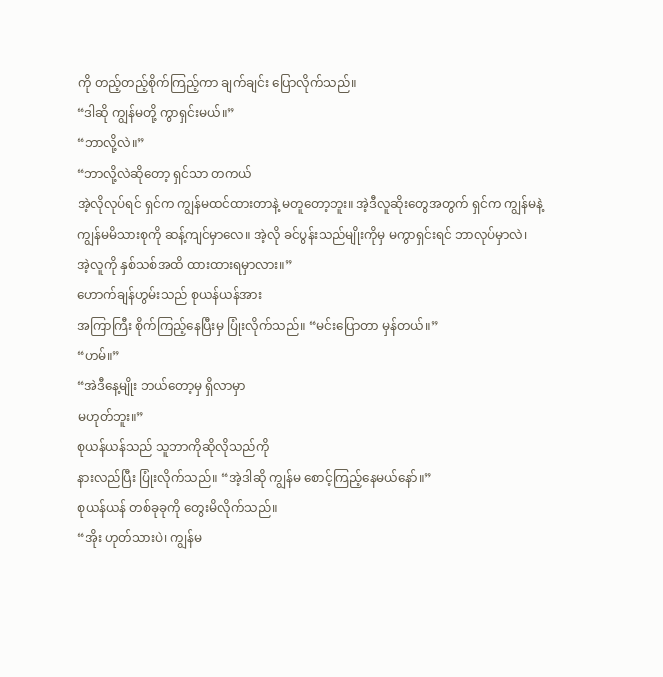ကို တည့်တည့်စိုက်ကြည့်ကာ ချက်ချင်း ပြောလိုက်သည်။
“ဒါဆို ကျွန်မတို့ ကွာရှင်းမယ်။”
“ဘာလို့လဲ။”
“ဘာလို့လဲဆိုတော့ ရှင်သာ တကယ်
အဲ့လိုလုပ်ရင် ရှင်က ကျွန်မထင်ထားတာနဲ့ မတူတော့ဘူး။ အဲ့ဒီလူဆိုးတွေအတွက် ရှင်က ကျွန်မနဲ့
ကျွန်မမိသားစုကို ဆန့်ကျင်မှာလေ။ အဲ့လို ခင်ပွန်းသည်မျိုးကိုမှ မကွာရှင်းရင် ဘာလုပ်မှာလဲ၊
အဲ့လူကို နှစ်သစ်အထိ ထားထားရမှာလား။”
ဟောက်ချန်ဟွမ်းသည် စုယန်ယန်အား
အကြာကြီး စိုက်ကြည့်နေပြီးမှ ပြုံးလိုက်သည်။ “မင်းပြောတာ မှန်တယ်။”
“ဟမ်။”
“အဲဒီနေ့မျိုး ဘယ်တော့မှ ရှိလာမှာ
မဟုတ်ဘူး။”
စုယန်ယန်သည် သူဘာကိုဆိုလိုသည်ကို
နားလည်ပြီး ပြုံးလိုက်သည်။ “အဲ့ဒါဆို ကျွန်မ စောင့်ကြည့်နေမယ်နော်။”
စုယန်ယန် တစ်ခုခုကို တွေးမိလိုက်သည်။
“အိုး ဟုတ်သားပဲ၊ ကျွန်မ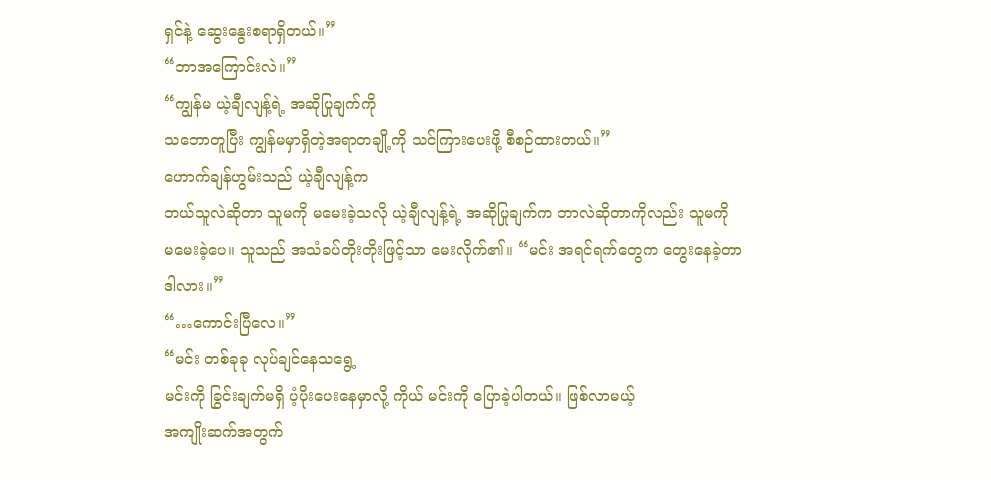ရှင်နဲ့ ဆွေးနွေးစရာရှိတယ်။”
“ဘာအကြောင်းလဲ။”
“ကျွန်မ ယဲ့ချီလျန့်ရဲ့ အဆိုပြုချက်ကို
သဘောတူပြီး ကျွန်မမှာရှိတဲ့အရာတချို့ကို သင်ကြားပေးဖို့ စီစဉ်ထားတယ်။”
ဟောက်ချန်ဟွမ်းသည် ယဲ့ချီလျန့်က
ဘယ်သူလဲဆိုတာ သူမကို မမေးခဲ့သလို ယဲ့ချီလျန့်ရဲ့ အဆိုပြုချက်က ဘာလဲဆိုတာကိုလည်း သူမကို
မမေးခဲ့ပေ။ သူသည် အသံခပ်တိုးတိုးဖြင့်သာ မေးလိုက်၏။ “မင်း အရင်ရက်တွေက တွေးနေခဲ့တာ
ဒါလား။”
“…ကောင်းပြီလေ။”
“မင်း တစ်ခုခု လုပ်ချင်နေသရွေ့
မင်းကို ခြွင်းချက်မရှိ ပံ့ပိုးပေးနေမှာလို့ ကိုယ် မင်းကို ပြောခဲ့ပါတယ်။ ဖြစ်လာမယ့်
အကျိုးဆက်အတွက်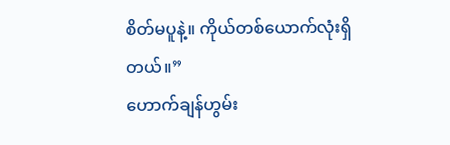စိတ်မပူနဲ့။ ကိုယ်တစ်ယောက်လုံးရှိတယ်။”
ဟောက်ချန်ဟွမ်း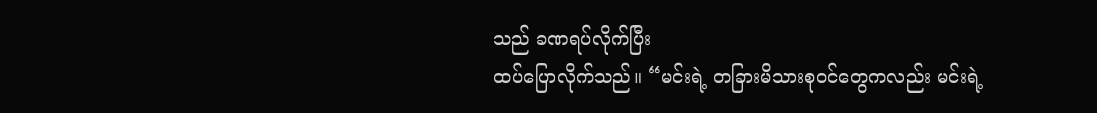သည် ခဏရပ်လိုက်ပြီး
ထပ်ပြောလိုက်သည်။ “မင်းရဲ့ တခြားမိသားစုဝင်တွေကလည်း မင်းရဲ့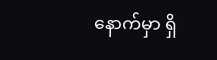နောက်မှာ ရှိ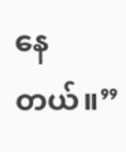နေတယ်။”